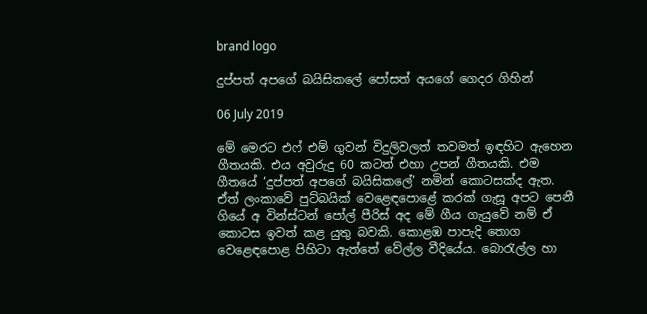brand logo

දුප්පත් අපගේ බයිසිකලේ පෝසත් අයගේ ගෙදර ගිහින්

06 July 2019

මේ මෙරට එෆ් එම් ගුවන් විදුලිවලත් තවමත් ඉඳහිට ඇහෙන ගීතයකි. එය අවුරුදු 60 කටත් එහා උපන් ගීතයකි. එම ගීතයේ ‘දුප්පත් අපගේ බයිසිකලේ’ නමින් කොටසක්ද ඇත. ඒත් ලංකාවේ පුට්බයික් වෙළෙඳපොළේ කරක් ගැසූ අපට පෙනී ගියේ අ වින්ස්ටන් පෝල් පීරිස් අද මේ ගීය ගැයුවේ නම් ඒ කොටස ඉවත් කළ යුතු බවකි. කොළඹ පාපැදි තොග වෙළෙඳපොළ පිහිටා ඇත්තේ වේල්ල වීදියේය. බොරැල්ල හා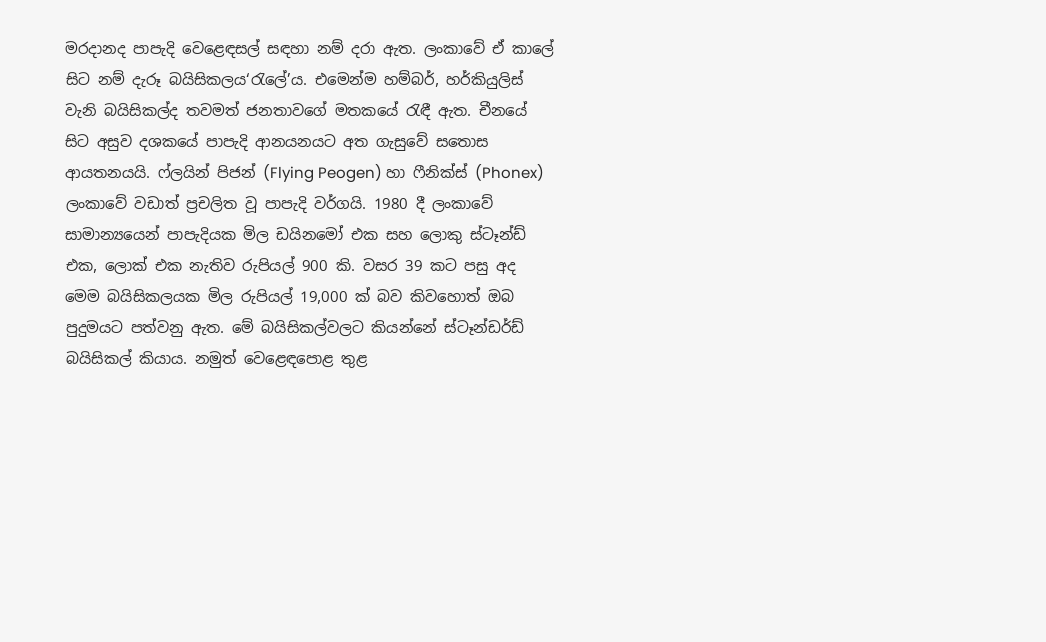මරදානද පාපැදි වෙළෙඳසල් සඳහා නම් දරා ඇත. ලංකාවේ ඒ කාලේ සිට නම් දැරූ බයිසිකලය‘රැලේ’ය. එමෙන්ම හම්බර්, හර්කියුලිස් වැනි බයිසිකල්ද තවමත් ජනතාවගේ මතකයේ රැඳී ඇත. චීනයේ සිට අසුව දශකයේ පාපැදි ආනයනයට අත ගැසුවේ සතොස ආයතනයයි. ෆ්ලයින් පිජන් (Flying Peogen) හා ෆීනික්ස් (Phonex) ලංකාවේ වඩාත් ප්‍රචලිත වූ පාපැදි වර්ගයි. 1980 දී ලංකාවේ සාමාන්‍යයෙන් පාපැදියක මිල ඩයිනමෝ එක සහ ලොකු ස්ටෑන්ඩ් එක, ලොක් එක නැතිව රුපියල් 900 කි. වසර 39 කට පසු අද මෙම බයිසිකලයක මිල රුපියල් 19,000 ක් බව කිවහොත් ඔබ පුදුමයට පත්වනු ඇත. මේ බයිසිකල්වලට කියන්නේ ස්ටෑන්ඩර්ඩ් බයිසිකල් කියාය. නමුත් වෙළෙඳපොළ තුළ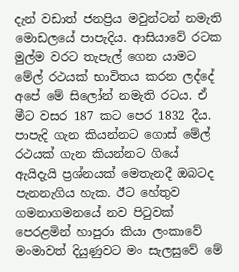දැන් වඩාත් ජනප්‍රිය මවුන්ටන් නමැති මොඩලයේ පාපැදිය. ආසියාවේ රටක මුල්ම වරට තැපැල් ගෙන යාමට මේල් රථයක් භාවිතය කරන ලද්දේ අපේ මේ සිලෝන් නමැති රටය. ඒ මීට වසර 187 කට පෙර 1832 දීය. පාපැදි ගැන කියන්නට ගොස් මේල් රථයක් ගැන කියන්නට ගියේ ඇයිදැයි ප්‍රශ්නයක් මෙතැනදී ඔබටද පැනනැගිය හැක. ඊට හේතුව ගමනාගමනයේ නව පිටුවක් පෙරළමින් හාපුරා කියා ලංකාවේ මංමාවත් දියුණුවට මං සැලසුවේ මේ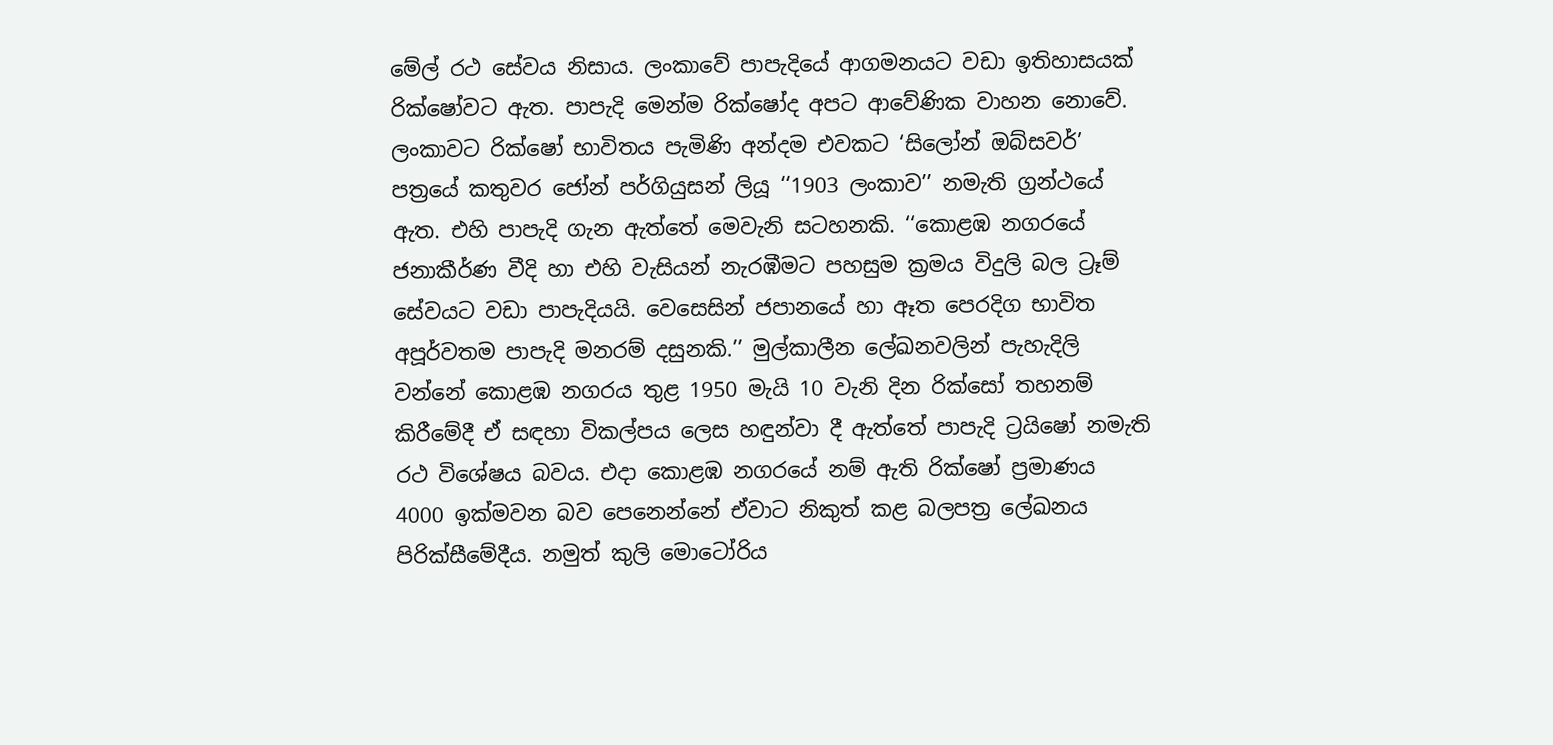මේල් රථ සේවය නිසාය. ලංකාවේ පාපැදියේ ආගමනයට වඩා ඉතිහාසයක් රික්ෂෝවට ඇත. පාපැදි මෙන්ම රික්ෂෝද අපට ආවේණික වාහන නොවේ. ලංකාවට රික්ෂෝ භාවිතය පැමිණි අන්දම එවකට ‘සිලෝන් ඔබ්සවර්’ පත්‍රයේ කතුවර ජෝන් පර්ගියුසන් ලියූ ‘‘1903 ලංකාව’’ නමැති ග්‍රන්ථයේ ඇත. එහි පාපැදි ගැන ඇත්තේ මෙවැනි සටහනකි. ‘‘කොළඹ නගරයේ ජනාකීර්ණ වීදි හා එහි වැසියන් නැරඹීමට පහසුම ක්‍රමය විදුලි බල ට්‍රෑම් සේවයට වඩා පාපැදියයි. වෙසෙසින් ජපානයේ හා ඈත පෙරදිග භාවිත අපූර්වතම පාපැදි මනරම් දසුනකි.’’ මුල්කාලීන ලේඛනවලින් පැහැදිලි වන්නේ කොළඹ නගරය තුළ 1950 මැයි 10 වැනි දින රික්සෝ තහනම් කිරීමේදී ඒ සඳහා විකල්පය ලෙස හඳුන්වා දී ඇත්තේ පාපැදි ට්‍රයිෂෝ නමැති රථ විශේෂය බවය. එදා කොළඹ නගරයේ නම් ඇති රික්ෂෝ ප්‍රමාණය 4000 ඉක්මවන බව පෙනෙන්නේ ඒවාට නිකුත් කළ බලපත්‍ර ලේඛනය පිරික්සීමේදීය. නමුත් කුලි මොටෝරිය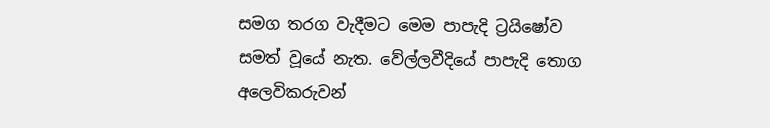සමග තරග වැදීමට මෙම පාපැදි ට්‍රයිෂෝව සමත් වූයේ නැත. වේල්ලවීදියේ පාපැදි තොග අලෙවිකරුවන්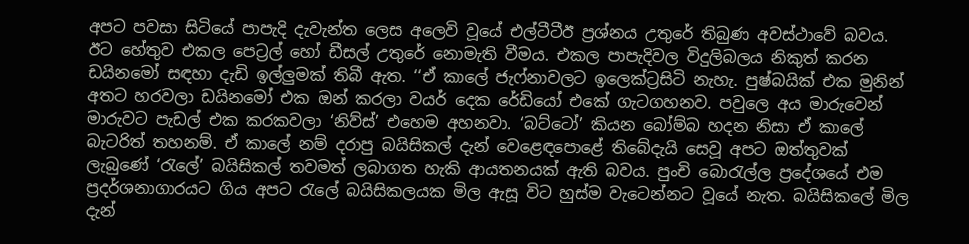අපට පවසා සිටියේ පාපැදි දැවැන්ත ලෙස අලෙවි වූයේ එල්ටීටීඊ ප්‍රශ්නය උතුරේ තිබුණ අවස්ථාවේ බවය. ඊට හේතුව එකල පෙට්‍රල් හෝ ඩීසල් උතුරේ නොමැති වීමය. එකල පාපැදිවල විදුලිබලය නිකුත් කරන ඩයිනමෝ සඳහා දැඩි ඉල්ලුමක් තිබී ඇත. ‘‘ඒ කාලේ ජැෆ්නාවලට ඉලෙක්ට්‍රසිටි නැහැ. පුෂ්බයික් එක මුනින් අතට හරවලා ඩයිනමෝ එක ඔන් කරලා වයර් දෙක රේඩියෝ එකේ ගැටගහනව. පවුලෙ අය මාරුවෙන් මාරුවට පැඩල් එක කරකවලා ‘නිව්ස්’ එහෙම අහනවා. ‘බට්ටෝ’ කියන බෝම්බ හදන නිසා ඒ කාලේ බැටරිත් තහනම්. ඒ කාලේ නම් දරාපු බයිසිකල් දැන් වෙළෙඳපොළේ තිබේදැයි සෙවූ අපට ඔත්තුවක් ලැබුණේ ‘රැලේ’ බයිසිකල් තවමත් ලබාගත හැකි ආයතනයක් ඇති බවය. පුංචි බොරැල්ල ප්‍රදේශයේ එම ප්‍රදර්ශනාගාරයට ගිය අපට රැලේ බයිසිකලයක මිල ඇසූ විට හුස්ම වැටෙන්නට වූයේ නැත. බයිසිකලේ මිල දැන්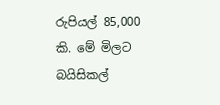රුපියල් 85,000 කි. මේ මිලට බයිසිකල්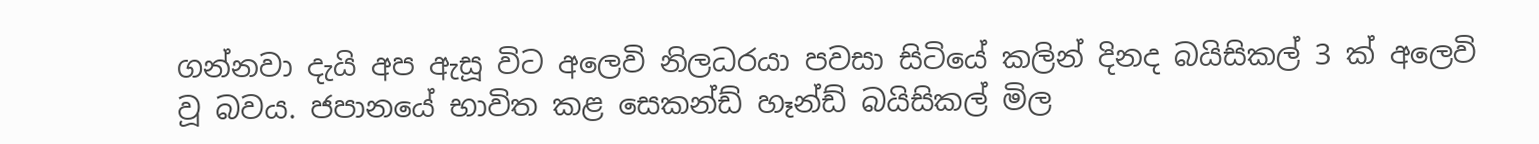ගන්නවා දැයි අප ඇසූ විට අලෙවි නිලධරයා පවසා සිටියේ කලින් දිනද බයිසිකල් 3 ක් අලෙවි වූ බවය. ජපානයේ භාවිත කළ සෙකන්ඩ් හෑන්ඩ් බයිසිකල් මිල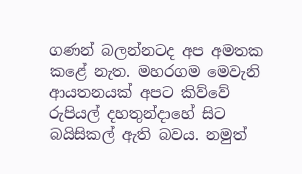ගණන් බලන්නටද අප අමතක කළේ නැත. මහරගම මෙවැනි ආයතනයක් අපට කිව්වේ රුපියල් දහතුන්දාහේ සිට බයිසිකල් ඇති බවය. නමුත්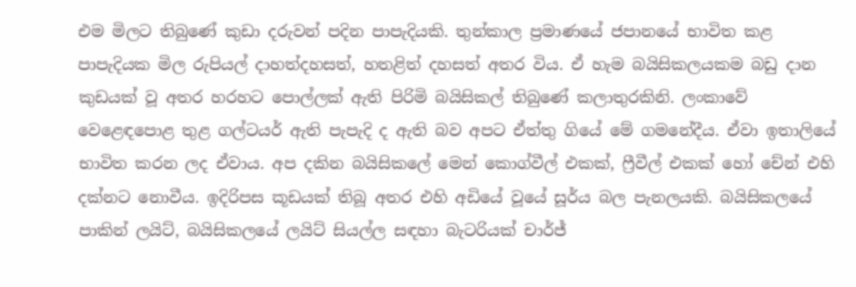එම මිලට තිබුණේ කුඩා දරුවන් පදින පාපැදියකි. තුන්කාල ප්‍රමාණයේ ජපානයේ භාවිත කළ පාපැදියක මිල රුපියල් දාහත්දහසත්, හතළිත් දහසත් අතර විය. ඒ හැම බයිසිකලයකම බඩු දාන කුඩයක් වූ අතර හරහට පොල්ලක් ඇති පිරිමි බයිසිකල් තිබුණේ කලාතුරකිනි. ලංකාවේ වෙළෙඳපොළ තුළ ගල්ටයර් ඇති පැපැදි ද ඇති බව අපට ඒත්තු ගියේ මේ ගමනේදීය. ඒවා ඉතාලියේ භාවිත කරන ලද ඒවාය. අප දකින බයිසිකලේ මෙන් කොග්වීල් එකක්, ෆ්‍රීවීල් එකක් හෝ චේන් එහි දක්නට නොවීය. ඉදිරිපස කූඩයක් තිබූ අතර එහි අඩියේ වූයේ සූර්ය බල පැනලයකි. බයිසිකලයේ පාකින් ලයිට්, බයිසිකලයේ ලයිට් සියල්ල සඳහා බැටරියක් චාර්ජ්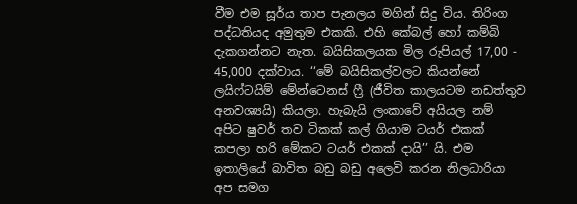වීම එම සූර්ය තාප පැනලය මගින් සිදු විය. තිරිංග පද්ධතියද අමුතුම එකකි. එහි කේබල් හෝ කම්බි දැකගන්නට නැත. බයිසිකලයක මිල රුපියල් 17,00 - 45,000 දක්වාය. ‘‘මේ බයිසිකල්වලට කියන්නේ ලයිෆ්ටයිම් මේන්ටෙනස් ෆ්‍රී (ජීවිත කාලයටම නඩත්තුව අනවශ්‍යයි) කියලා. හැබැයි ලංකාවේ අයියල නම් අපිට ෂුවර් තව ටිකක් කල් ගියාම ටයර් එකක් කපලා හරි මේකට ටයර් එකක් දායි’’ යි. එම ඉතාලියේ බාවිත බඩු බඩු අලෙවි කරන නිලධාරියා අප සමග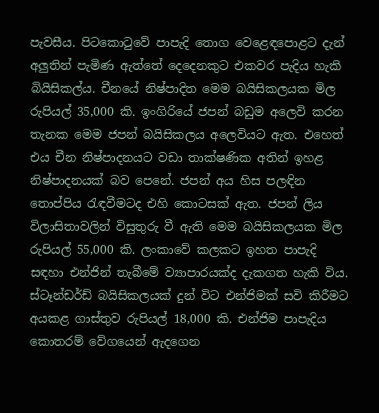පැවසීය. පිටකොටුවේ පාපැදි තොග වෙළෙඳපොළට දැන් අලුතින් පැමිණ ඇත්තේ දෙදෙනකුට එකවර පැදිය හැකි බියිසිකල්ය. චීනයේ නිෂ්පාදිත මෙම බයිසිකලයක මිල රුපියල් 35,000 කි. ඉංගිරියේ ජපන් බඩුම අලෙවි කරන තැනක මෙම ජපන් බයිසිකලය අලෙවියට ඇත. එහෙත් එය චීන නිෂ්පාදනයට වඩා තාක්ෂණික අතින් ඉහළ නිෂ්පාදනයක් බව පෙනේ. ජපන් අය හිස පලඳින තොප්පිය රැඳවීමටද එහි කොටසක් ඇත. ජපන් ලිය විලාසිතාවලින් විසුතුරු වී ඇති මෙම බයිසිකලයක මිල රුපියල් 55,000 කි. ලංකාවේ කලකට ඉහත පාපැදි සඳහා එන්ජින් තැබීමේ ව්‍යාපාරයක්ද දැකගත හැකි විය. ස්ටෑන්ඩර්ඩ් බයිසිකලයක් දුන් විට එන්ජිමක් සවි කිරීමට අයකළ ගාස්තුව රුපියල් 18,000 කි. එන්ජිම පාපැදිය කොතරම් වේගයෙන් ඇදගෙන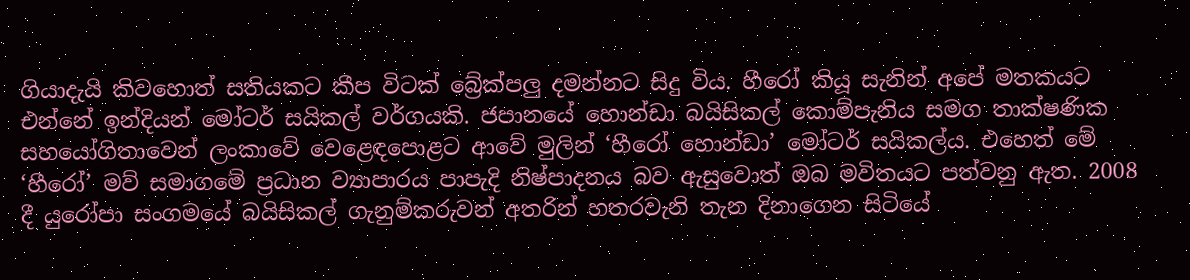ගියාදැයි කිවහොත් සතියකට කීප විටක් බ්‍රේක්පලු දමන්නට සිදු විය. හීරෝ කියූ සැනින් අපේ මතකයට එන්නේ ඉන්දියන් මෝටර් සයිකල් වර්ගයකි. ජපානයේ හොන්ඩා බයිසිකල් කොම්පැනිය සමග තාක්ෂණික සහයෝගිතාවෙන් ලංකාවේ වෙළෙඳපොළට ආවේ මුලින් ‘හීරෝ හොන්ඩා’ මෝටර් සයිකල්ය. එහෙත් මේ ‘හීරෝ’ මව් සමාගමේ ප්‍රධාන ව්‍යාපාරය පාපැදි නිෂ්පාදනය බව ඇසුවොත් ඔබ මවිතයට පත්වනු ඇත. 2008 දී යුරෝපා සංගමයේ බයිසිකල් ගැනුම්කරුවන් අතරින් හතරවැනි තැන දිනාගෙන සිටියේ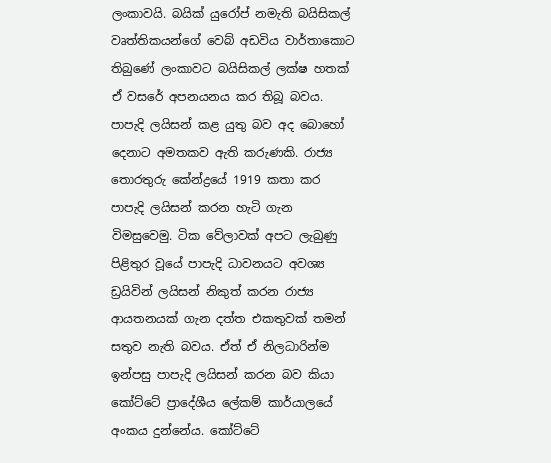ලංකාවයි. බයික් යුරෝප් නමැති බයිසිකල් වෘත්තිකයන්ගේ වෙබ් අඩවිය වාර්තාකොට තිබුණේ ලංකාවට බයිසිකල් ලක්ෂ හතක් ඒ වසරේ අපනයනය කර තිබූ බවය. පාපැදි ලයිසන් කළ යුතු බව අද බොහෝ දෙනාට අමතකව ඇති කරුණකි. රාජ්‍ය තොරතුරු කේන්ද්‍රයේ 1919 කතා කර පාපැදි ලයිසන් කරන හැටි ගැන විමසුවෙමු. ටික වේලාවක් අපට ලැබුණු පිළිතුර වූයේ පාපැදි ධාවනයට අවශ්‍ය ඩ්‍රයිවින් ලයිසන් නිකුත් කරන රාජ්‍ය ආයතනයක් ගැන දත්ත එකතුවක් තමන් සතුව නැති බවය. ඒත් ඒ නිලධාරින්ම ඉන්පසු පාපැදි ලයිසන් කරන බව කියා කෝට්ටේ ප්‍රාදේශීය ලේකම් කාර්යාලයේ අංකය දුන්නේය. කෝට්ටේ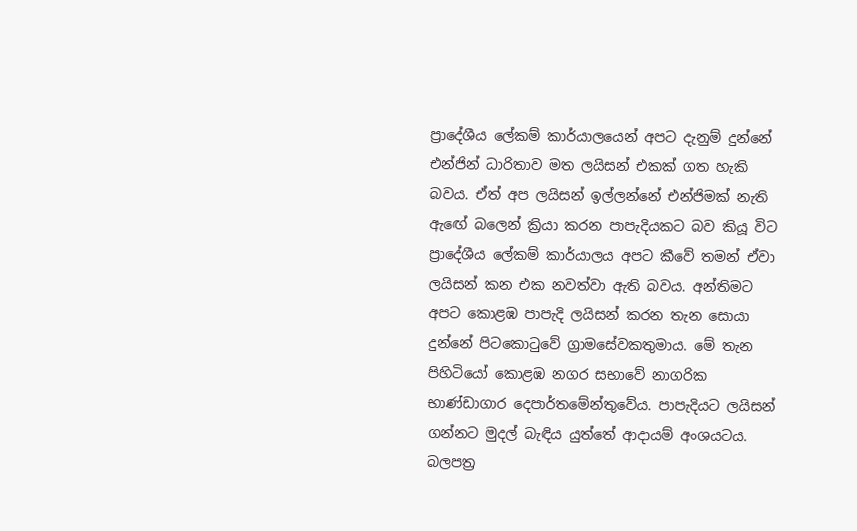ප්‍රාදේශීය ලේකම් කාර්යාලයෙන් අපට දැනුම් දුන්නේ එන්ජින් ධාරිතාව මත ලයිසන් එකක් ගත හැකි බවය. ඒත් අප ලයිසන් ඉල්ලන්නේ එන්ජිමක් නැති ඇඟේ බලෙන් ක්‍රියා කරන පාපැදියකට බව කියූ විට ප්‍රාදේශීය ලේකම් කාර්යාලය අපට කීවේ තමන් ඒවා ලයිසන් කන එක නවත්වා ඇති බවය. අන්තිමට අපට කොළඹ පාපැදි ලයිසන් කරන තැන සොයා දුන්නේ පිටකොටුවේ ග්‍රාමසේවකතුමාය. මේ තැන පිහිටියෝ කොළඹ නගර සභාවේ නාගරික භාණ්ඩාගාර දෙපාර්තමේන්තුවේය. පාපැදියට ලයිසන් ගන්නට මුදල් බැඳිය යුත්තේ ආදායම් අංශයටය. බලපත්‍ර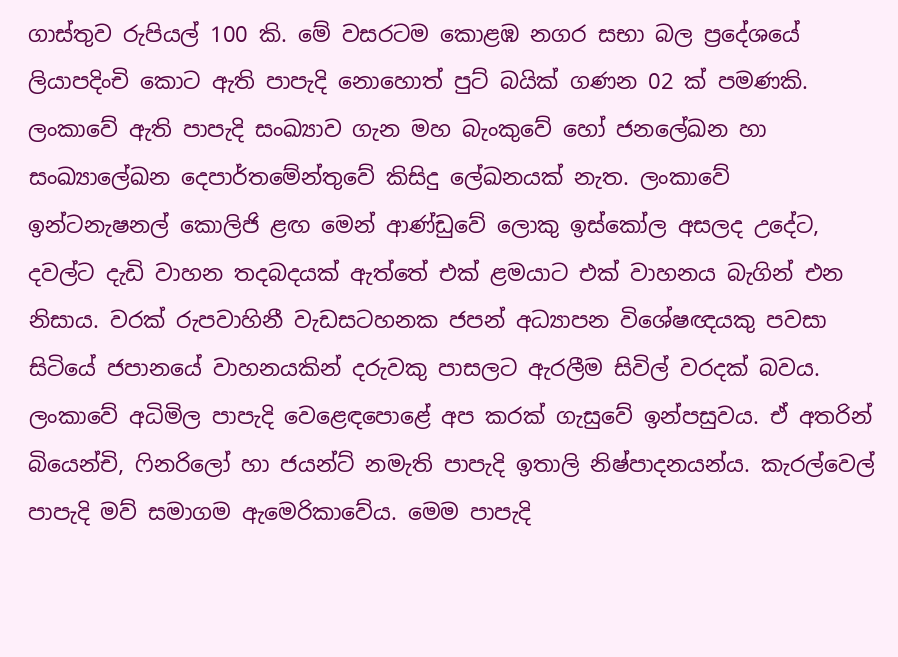ගාස්තුව රුපියල් 100 කි. මේ වසරටම කොළඹ නගර සභා බල ප්‍රදේශයේ ලියාපදිංචි කොට ඇති පාපැදි නොහොත් පුට් බයික් ගණන 02 ක් පමණකි. ලංකාවේ ඇති පාපැදි සංඛ්‍යාව ගැන මහ බැංකුවේ හෝ ජනලේඛන හා සංඛ්‍යාලේඛන දෙපාර්තමේන්තුවේ කිසිදු ලේඛනයක් නැත. ලංකාවේ ඉන්ටනැෂනල් කොලිජි ළඟ මෙන් ආණ්ඩුවේ ලොකු ඉස්කෝල අසලද උදේට, දවල්ට දැඩි වාහන තදබදයක් ඇත්තේ එක් ළමයාට එක් වාහනය බැගින් එන නිසාය. වරක් රුපවාහිනී වැඩසටහනක ජපන් අධ්‍යාපන විශේෂඥයකු පවසා සිටියේ ජපානයේ වාහනයකින් දරුවකු පාසලට ඇරලීම සිවිල් වරදක් බවය. ලංකාවේ අධිමිල පාපැදි වෙළෙඳපොළේ අප කරක් ගැසුවේ ඉන්පසුවය. ඒ අතරින් බියෙන්චි, ෆිනරිලෝ හා ජයන්ට් නමැති පාපැදි ඉතාලි නිෂ්පාදනයන්ය. කැරල්වෙල් පාපැදි මව් සමාගම ඇමෙරිකාවේය. මෙම පාපැදි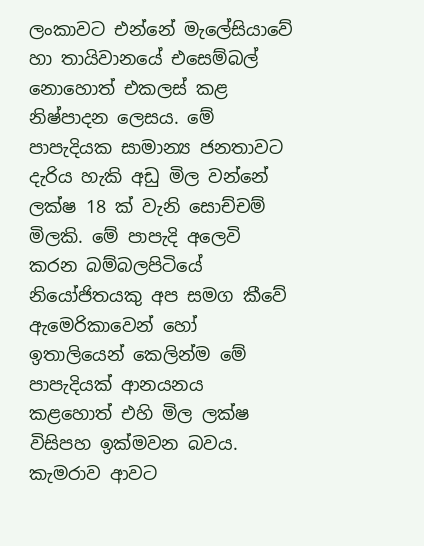ලංකාවට එන්නේ මැලේසියාවේ හා තායිවානයේ එසෙම්බල් නොහොත් එකලස් කළ නිෂ්පාදන ලෙසය. මේ පාපැදියක සාමාන්‍ය ජනතාවට දැරිය හැකි අඩු මිල වන්නේ ලක්ෂ 18 ක් වැනි සොච්චම් මිලකි. මේ පාපැදි අලෙවි කරන බම්බලපිටියේ නියෝජිතයකු අප සමග කීවේ ඇමෙරිකාවෙන් හෝ ඉතාලියෙන් කෙලින්ම මේ පාපැදියක් ආනයනය කළහොත් එහි මිල ලක්ෂ විසිපහ ඉක්මවන බවය. කැමරාව ආවට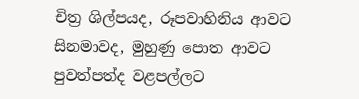චිත්‍ර ශිල්පයද, රූපවාහිනිය ආවට සිනමාවද, මුහුණු පොත ආවට පුවත්පත්ද වළපල්ලට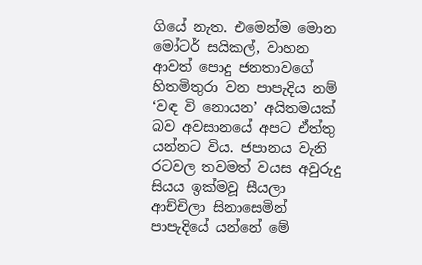ගියේ නැත. එමෙන්ම මොන මෝටර් සයිකල්, වාහන ආවත් පොදු ජනතාවගේ හිතමිතුරා වන පාපැදිය නම් ‘වඳ වි නොයන’ අයිතමයක් බව අවසානයේ අපට ඒත්තු යන්නට විය. ජපානය වැනි රටවල තවමත් වයස අවුරුදු සියය ඉක්මවූ සීයලා ආච්චිලා සිනාසෙමින් පාපැදියේ යන්නේ මේ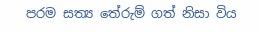පරම සත්‍ය තේරුම් ගත් නිසා විය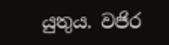යුතුය. වජිර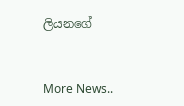ලියනගේ


More News..